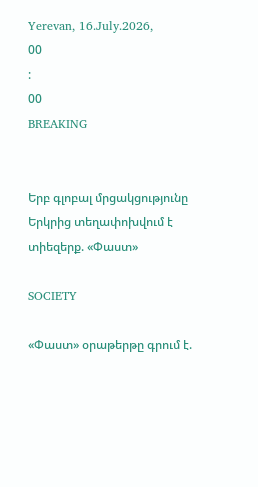Yerevan, 16.July.2026,
00
:
00
BREAKING


Երբ գլոբալ մրցակցությունը Երկրից տեղափոխվում է տիեզերք. «Փաստ»

SOCIETY

«Փաստ» օրաթերթը գրում է.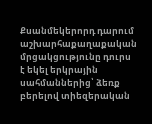Քսանմեկերորդ դարում աշխարհաքաղաքական մրցակցությունը դուրս է եկել երկրային սահմաններից՝ ձեռք բերելով տիեզերական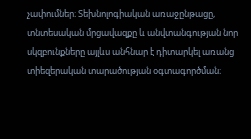չափումներ։ Տեխնոլոգիական առաջընթացը, տնտեսական մրցավազքը և անվտանգության նոր սկզբունքները այլևս անհնար է դիտարկել առանց տիեզերական տարածության օգտագործման։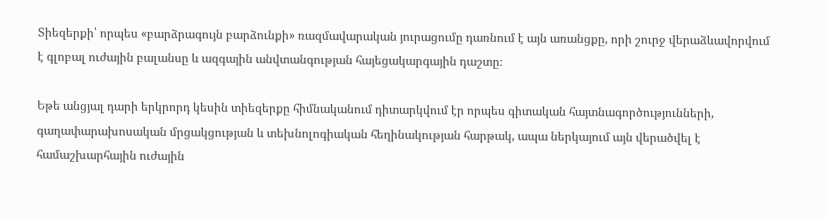Տիեզերքի՝ որպես «բարձրագույն բարձունքի» ռազմավարական յուրացումը դառնում է այն առանցքը, որի շուրջ վերաձևավորվում է գլոբալ ուժային բալանսը և ազգային անվտանգության հայեցակարգային դաշտը։

Եթե անցյալ դարի երկրորդ կեսին տիեզերքը հիմնականում դիտարկվում էր որպես գիտական հայտնագործությունների, գաղափարախոսական մրցակցության և տեխնոլոգիական հեղինակության հարթակ, ապա ներկայում այն վերածվել է համաշխարհային ուժային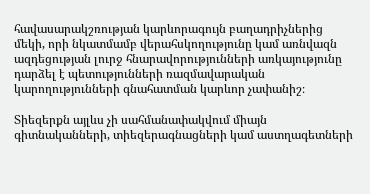հավասարակշռության կարևորագույն բաղադրիչներից մեկի, որի նկատմամբ վերահսկողությունը կամ առնվազն ազդեցության լուրջ հնարավորությունների առկայությունը դարձել է պետությունների ռազմավարական կարողությունների գնահատման կարևոր չափանիշ։

Տիեզերքն այլևս չի սահմանափակվում միայն գիտնականների, տիեզերագնացների կամ աստղագետների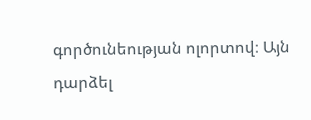գործունեության ոլորտով։ Այն դարձել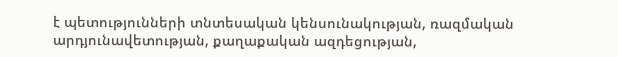է պետությունների տնտեսական կենսունակության, ռազմական արդյունավետության, քաղաքական ազդեցության,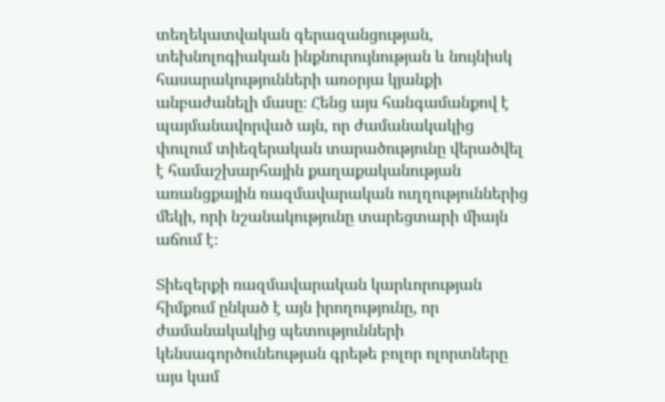տեղեկատվական գերազանցության, տեխնոլոգիական ինքնուրույնության և նույնիսկ հասարակությունների առօրյա կյանքի անբաժանելի մասը։ Հենց այս հանգամանքով է պայմանավորված այն, որ ժամանակակից փուլում տիեզերական տարածությունը վերածվել է համաշխարհային քաղաքականության առանցքային ռազմավարական ուղղություններից մեկի, որի նշանակությունը տարեցտարի միայն աճում է։

Տիեզերքի ռազմավարական կարևորության հիմքում ընկած է այն իրողությունը, որ ժամանակակից պետությունների կենսագործունեության գրեթե բոլոր ոլորտները այս կամ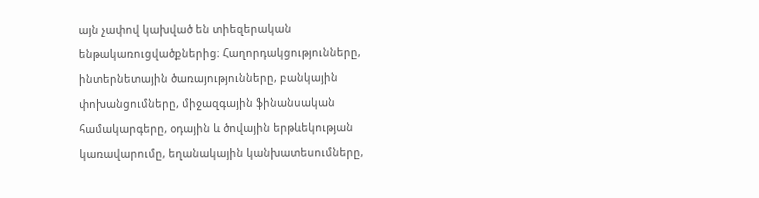այն չափով կախված են տիեզերական ենթակառուցվածքներից։ Հաղորդակցությունները, ինտերնետային ծառայությունները, բանկային փոխանցումները, միջազգային ֆինանսական համակարգերը, օդային և ծովային երթևեկության կառավարումը, եղանակային կանխատեսումները,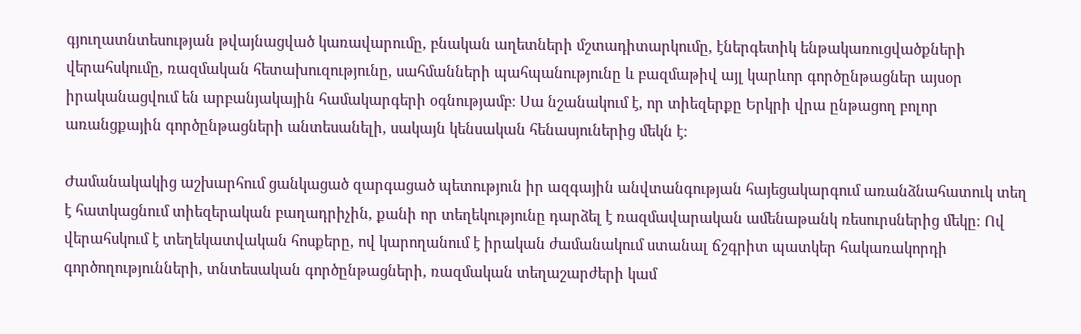գյուղատնտեսության թվայնացված կառավարումը, բնական աղետների մշտադիտարկումը, էներգետիկ ենթակառուցվածքների վերահսկումը, ռազմական հետախուզությունը, սահմանների պահպանությունը և բազմաթիվ այլ կարևոր գործընթացներ այսօր իրականացվում են արբանյակային համակարգերի օգնությամբ։ Սա նշանակում է, որ տիեզերքը Երկրի վրա ընթացող բոլոր առանցքային գործընթացների անտեսանելի, սակայն կենսական հենասյուներից մեկն է։

Ժամանակակից աշխարհում ցանկացած զարգացած պետություն իր ազգային անվտանգության հայեցակարգում առանձնահատուկ տեղ է հատկացնում տիեզերական բաղադրիչին, քանի որ տեղեկությունը դարձել է ռազմավարական ամենաթանկ ռեսուրսներից մեկը։ Ով վերահսկում է տեղեկատվական հոսքերը, ով կարողանում է իրական ժամանակում ստանալ ճշգրիտ պատկեր հակառակորդի գործողությունների, տնտեսական գործընթացների, ռազմական տեղաշարժերի կամ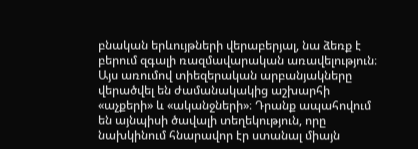բնական երևույթների վերաբերյալ, նա ձեռք է բերում զգալի ռազմավարական առավելություն։ Այս առումով տիեզերական արբանյակները վերածվել են ժամանակակից աշխարհի «աչքերի» և «ականջների»։ Դրանք ապահովում են այնպիսի ծավալի տեղեկություն, որը նախկինում հնարավոր էր ստանալ միայն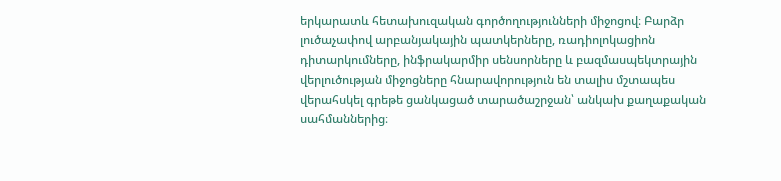երկարատև հետախուզական գործողությունների միջոցով։ Բարձր լուծաչափով արբանյակային պատկերները, ռադիոլոկացիոն դիտարկումները, ինֆրակարմիր սենսորները և բազմասպեկտրային վերլուծության միջոցները հնարավորություն են տալիս մշտապես վերահսկել գրեթե ցանկացած տարածաշրջան՝ անկախ քաղաքական սահմաններից։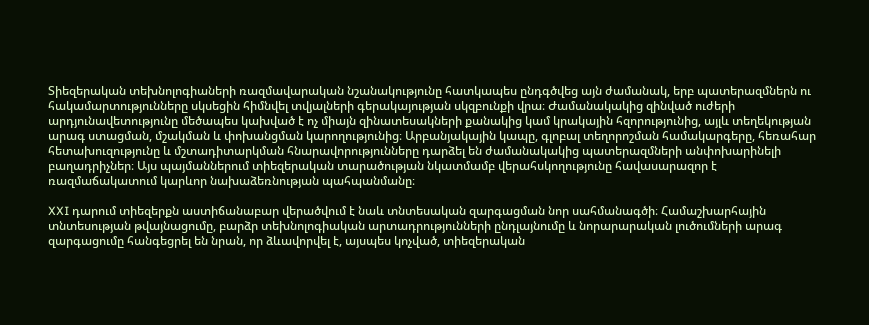Տիեզերական տեխնոլոգիաների ռազմավարական նշանակությունը հատկապես ընդգծվեց այն ժամանակ, երբ պատերազմներն ու հակամարտությունները սկսեցին հիմնվել տվյալների գերակայության սկզբունքի վրա։ Ժամանակակից զինված ուժերի արդյունավետությունը մեծապես կախված է ոչ միայն զինատեսակների քանակից կամ կրակային հզորությունից, այլև տեղեկության արագ ստացման, մշակման և փոխանցման կարողությունից։ Արբանյակային կապը, գլոբալ տեղորոշման համակարգերը, հեռահար հետախուզությունը և մշտադիտարկման հնարավորությունները դարձել են ժամանակակից պատերազմների անփոխարինելի բաղադրիչներ։ Այս պայմաններում տիեզերական տարածության նկատմամբ վերահսկողությունը հավասարազոր է ռազմաճակատում կարևոր նախաձեռնության պահպանմանը։

XXI դարում տիեզերքն աստիճանաբար վերածվում է նաև տնտեսական զարգացման նոր սահմանագծի։ Համաշխարհային տնտեսության թվայնացումը, բարձր տեխնոլոգիական արտադրությունների ընդլայնումը և նորարարական լուծումների արագ զարգացումը հանգեցրել են նրան, որ ձևավորվել է, այսպես կոչված, տիեզերական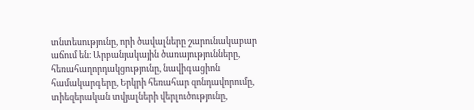տնտեսությունը, որի ծավալները շարունակաբար աճում են։ Արբանյակային ծառայությունները, հեռահաղորդակցությունը, նավիգացիոն համակարգերը, Երկրի հեռահար զոնդավորումը, տիեզերական տվյալների վերլուծությունը,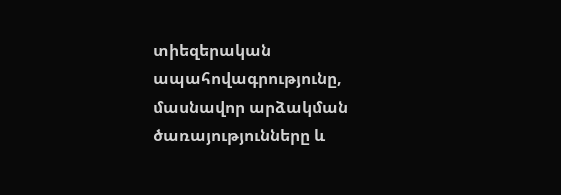տիեզերական ապահովագրությունը, մասնավոր արձակման ծառայությունները և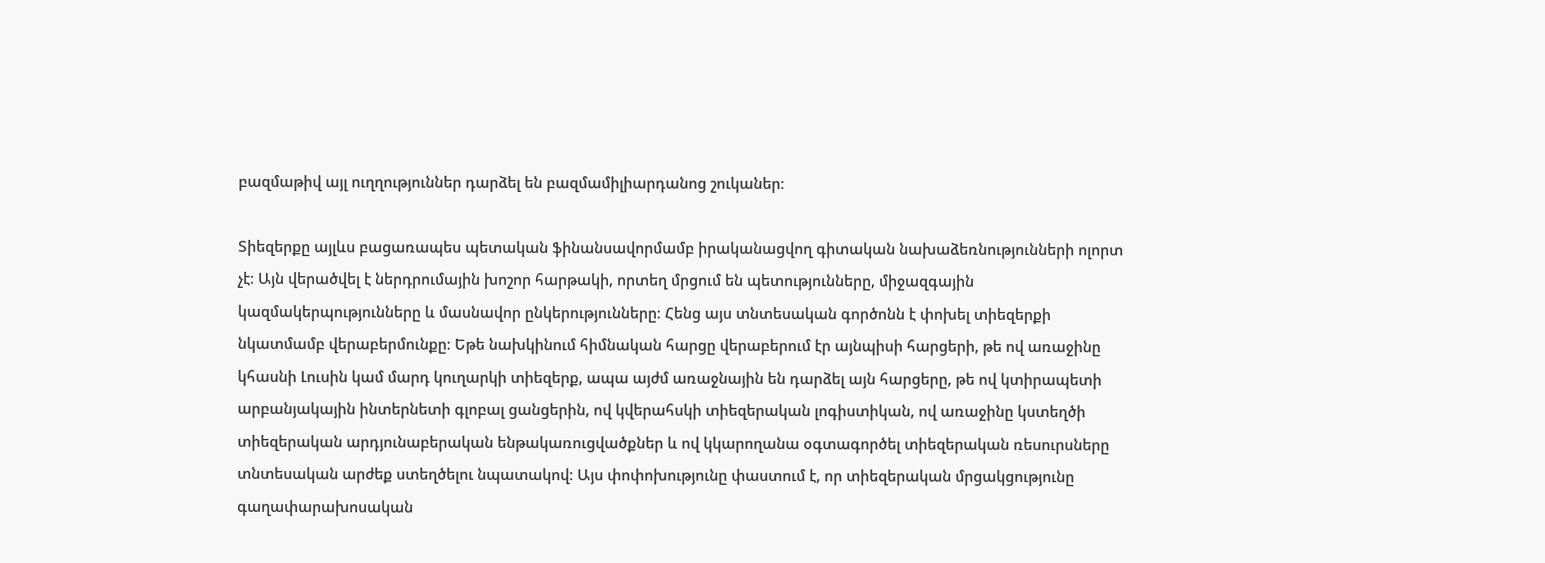բազմաթիվ այլ ուղղություններ դարձել են բազմամիլիարդանոց շուկաներ։

Տիեզերքը այլևս բացառապես պետական ֆինանսավորմամբ իրականացվող գիտական նախաձեռնությունների ոլորտ չէ։ Այն վերածվել է ներդրումային խոշոր հարթակի, որտեղ մրցում են պետությունները, միջազգային կազմակերպությունները և մասնավոր ընկերությունները։ Հենց այս տնտեսական գործոնն է փոխել տիեզերքի նկատմամբ վերաբերմունքը։ Եթե նախկինում հիմնական հարցը վերաբերում էր այնպիսի հարցերի, թե ով առաջինը կհասնի Լուսին կամ մարդ կուղարկի տիեզերք, ապա այժմ առաջնային են դարձել այն հարցերը, թե ով կտիրապետի արբանյակային ինտերնետի գլոբալ ցանցերին, ով կվերահսկի տիեզերական լոգիստիկան, ով առաջինը կստեղծի տիեզերական արդյունաբերական ենթակառուցվածքներ և ով կկարողանա օգտագործել տիեզերական ռեսուրսները տնտեսական արժեք ստեղծելու նպատակով։ Այս փոփոխությունը փաստում է, որ տիեզերական մրցակցությունը գաղափարախոսական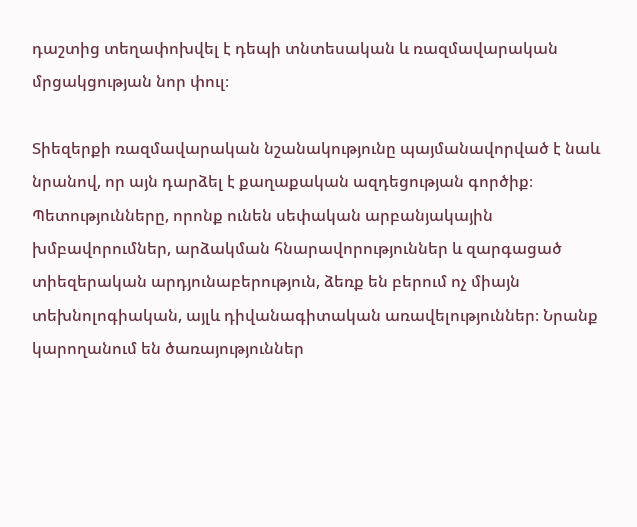դաշտից տեղափոխվել է դեպի տնտեսական և ռազմավարական մրցակցության նոր փուլ։

Տիեզերքի ռազմավարական նշանակությունը պայմանավորված է նաև նրանով, որ այն դարձել է քաղաքական ազդեցության գործիք։ Պետությունները, որոնք ունեն սեփական արբանյակային խմբավորումներ, արձակման հնարավորություններ և զարգացած տիեզերական արդյունաբերություն, ձեռք են բերում ոչ միայն տեխնոլոգիական, այլև դիվանագիտական առավելություններ։ Նրանք կարողանում են ծառայություններ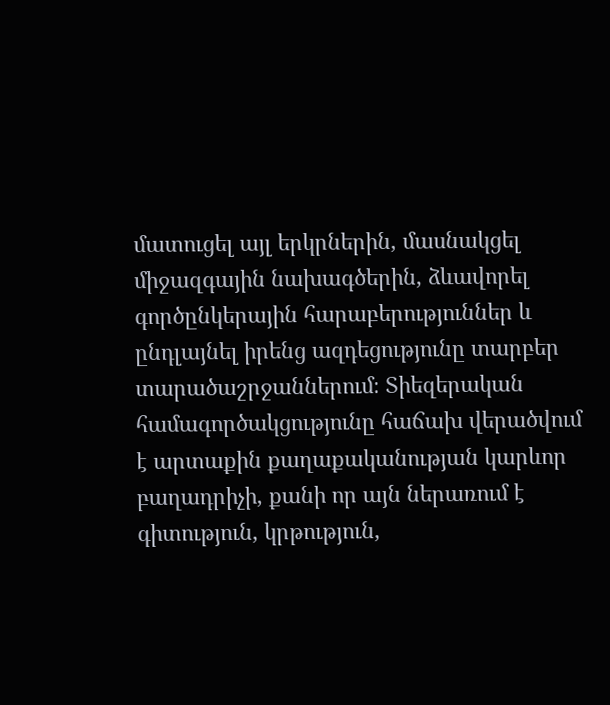մատուցել այլ երկրներին, մասնակցել միջազգային նախագծերին, ձևավորել գործընկերային հարաբերություններ և ընդլայնել իրենց ազդեցությունը տարբեր տարածաշրջաններում։ Տիեզերական համագործակցությունը հաճախ վերածվում է արտաքին քաղաքականության կարևոր բաղադրիչի, քանի որ այն ներառում է գիտություն, կրթություն,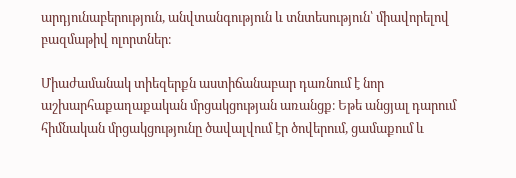արդյունաբերություն, անվտանգություն և տնտեսություն՝ միավորելով բազմաթիվ ոլորտներ։

Միաժամանակ տիեզերքն աստիճանաբար դառնում է նոր աշխարհաքաղաքական մրցակցության առանցք։ Եթե անցյալ դարում հիմնական մրցակցությունը ծավալվում էր ծովերում, ցամաքում և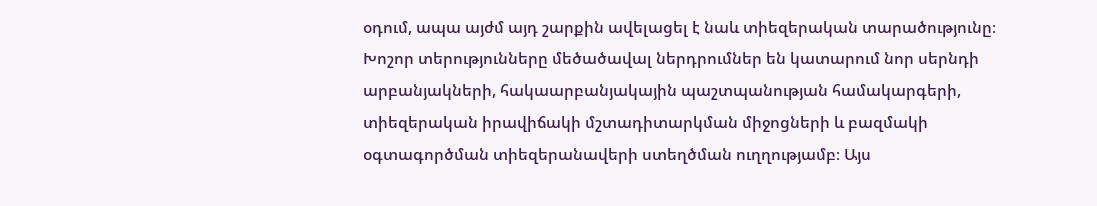օդում, ապա այժմ այդ շարքին ավելացել է նաև տիեզերական տարածությունը։ Խոշոր տերությունները մեծածավալ ներդրումներ են կատարում նոր սերնդի արբանյակների, հակաարբանյակային պաշտպանության համակարգերի, տիեզերական իրավիճակի մշտադիտարկման միջոցների և բազմակի օգտագործման տիեզերանավերի ստեղծման ուղղությամբ։ Այս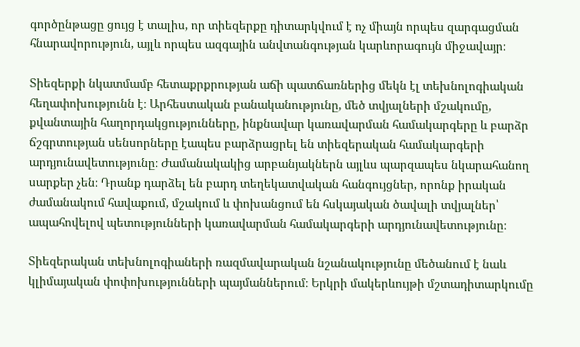գործընթացը ցույց է տալիս, որ տիեզերքը դիտարկվում է ոչ միայն որպես զարգացման հնարավորություն, այլև որպես ազգային անվտանգության կարևորագույն միջավայր։

Տիեզերքի նկատմամբ հետաքրքրության աճի պատճառներից մեկն էլ տեխնոլոգիական հեղափոխությունն է։ Արհեստական բանականությունը, մեծ տվյալների մշակումը, քվանտային հաղորդակցությունները, ինքնավար կառավարման համակարգերը և բարձր ճշգրտության սենսորները էապես բարձրացրել են տիեզերական համակարգերի արդյունավետությունը։ Ժամանակակից արբանյակներն այլևս պարզապես նկարահանող սարքեր չեն։ Դրանք դարձել են բարդ տեղեկատվական հանգույցներ, որոնք իրական ժամանակում հավաքում, մշակում և փոխանցում են հսկայական ծավալի տվյալներ՝ ապահովելով պետությունների կառավարման համակարգերի արդյունավետությունը։

Տիեզերական տեխնոլոգիաների ռազմավարական նշանակությունը մեծանում է նաև կլիմայական փոփոխությունների պայմաններում։ Երկրի մակերևույթի մշտադիտարկումը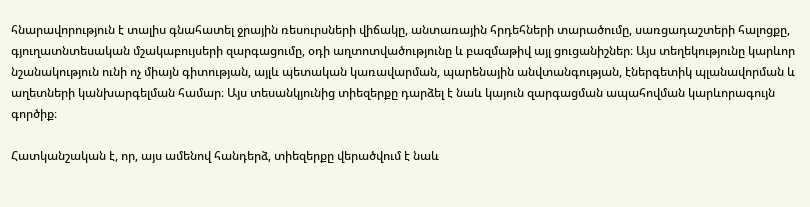հնարավորություն է տալիս գնահատել ջրային ռեսուրսների վիճակը, անտառային հրդեհների տարածումը, սառցադաշտերի հալոցքը, գյուղատնտեսական մշակաբույսերի զարգացումը, օդի աղտոտվածությունը և բազմաթիվ այլ ցուցանիշներ։ Այս տեղեկությունը կարևոր նշանակություն ունի ոչ միայն գիտության, այլև պետական կառավարման, պարենային անվտանգության, էներգետիկ պլանավորման և աղետների կանխարգելման համար։ Այս տեսանկյունից տիեզերքը դարձել է նաև կայուն զարգացման ապահովման կարևորագույն գործիք։

Հատկանշական է, որ, այս ամենով հանդերձ, տիեզերքը վերածվում է նաև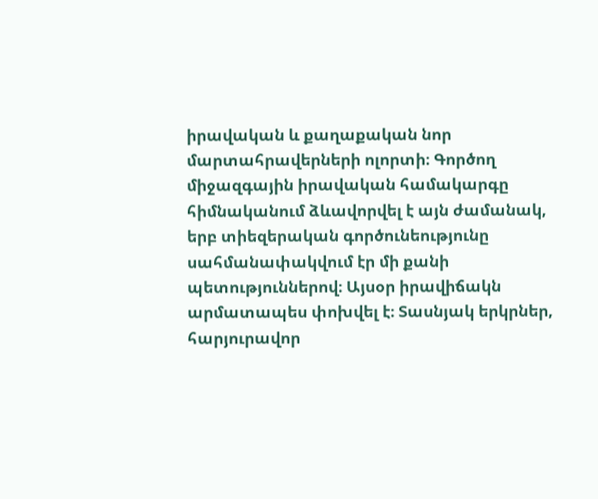իրավական և քաղաքական նոր մարտահրավերների ոլորտի։ Գործող միջազգային իրավական համակարգը հիմնականում ձևավորվել է այն ժամանակ, երբ տիեզերական գործունեությունը սահմանափակվում էր մի քանի պետություններով։ Այսօր իրավիճակն արմատապես փոխվել է։ Տասնյակ երկրներ, հարյուրավոր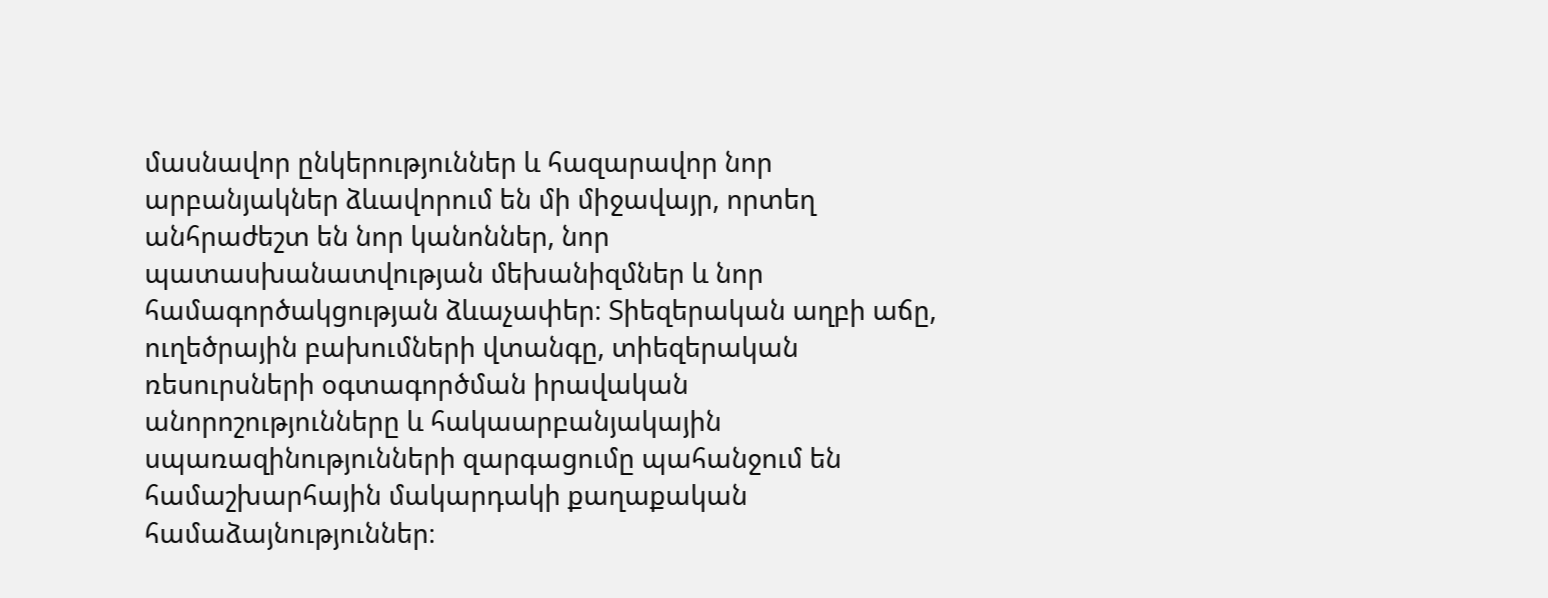մասնավոր ընկերություններ և հազարավոր նոր արբանյակներ ձևավորում են մի միջավայր, որտեղ անհրաժեշտ են նոր կանոններ, նոր պատասխանատվության մեխանիզմներ և նոր համագործակցության ձևաչափեր։ Տիեզերական աղբի աճը, ուղեծրային բախումների վտանգը, տիեզերական ռեսուրսների օգտագործման իրավական անորոշությունները և հակաարբանյակային սպառազինությունների զարգացումը պահանջում են համաշխարհային մակարդակի քաղաքական համաձայնություններ։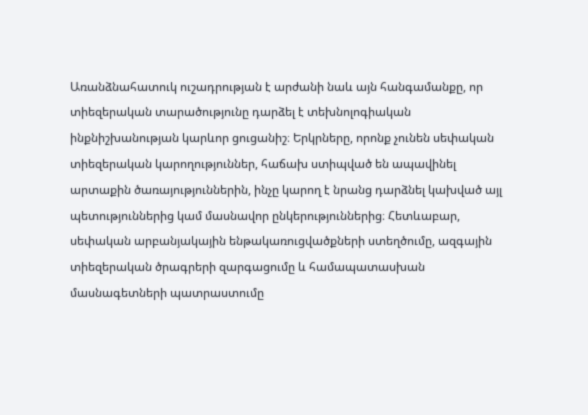Առանձնահատուկ ուշադրության է արժանի նաև այն հանգամանքը, որ տիեզերական տարածությունը դարձել է տեխնոլոգիական ինքնիշխանության կարևոր ցուցանիշ։ Երկրները, որոնք չունեն սեփական տիեզերական կարողություններ, հաճախ ստիպված են ապավինել արտաքին ծառայություններին, ինչը կարող է նրանց դարձնել կախված այլ պետություններից կամ մասնավոր ընկերություններից։ Հետևաբար, սեփական արբանյակային ենթակառուցվածքների ստեղծումը, ազգային տիեզերական ծրագրերի զարգացումը և համապատասխան մասնագետների պատրաստումը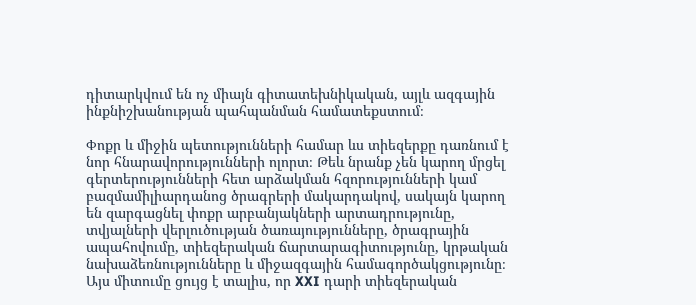դիտարկվում են ոչ միայն գիտատեխնիկական, այլև ազգային ինքնիշխանության պահպանման համատեքստում։

Փոքր և միջին պետությունների համար ևս տիեզերքը դառնում է նոր հնարավորությունների ոլորտ։ Թեև նրանք չեն կարող մրցել գերտերությունների հետ արձակման հզորությունների կամ բազմամիլիարդանոց ծրագրերի մակարդակով, սակայն կարող են զարգացնել փոքր արբանյակների արտադրությունը, տվյալների վերլուծության ծառայությունները, ծրագրային ապահովումը, տիեզերական ճարտարագիտությունը, կրթական նախաձեռնությունները և միջազգային համագործակցությունը։ Այս միտումը ցույց է տալիս, որ XXI դարի տիեզերական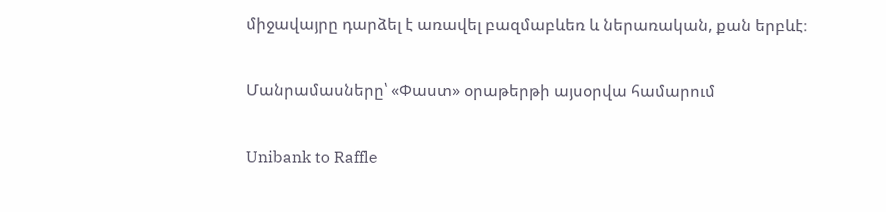միջավայրը դարձել է առավել բազմաբևեռ և ներառական, քան երբևէ։

Մանրամասները՝ «Փաստ» օրաթերթի այսօրվա համարում

Unibank to Raffle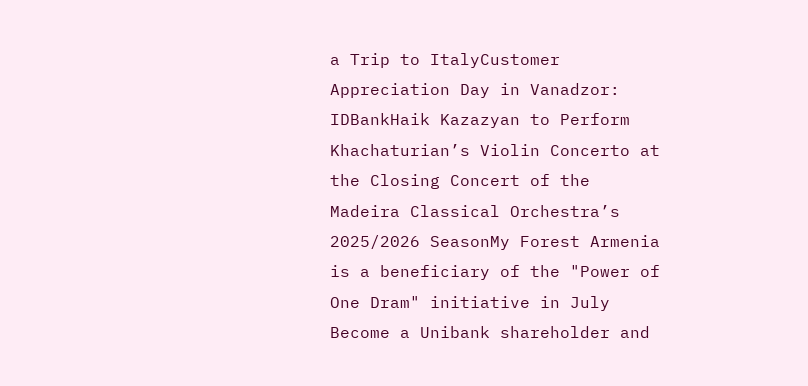a Trip to ItalyCustomer Appreciation Day in Vanadzor: IDBankHaik Kazazyan to Perform Khachaturian’s Violin Concerto at the Closing Concert of the Madeira Classical Orchestra’s 2025/2026 SeasonMy Forest Armenia is a beneficiary of the "Power of One Dram" initiative in July Become a Unibank shareholder and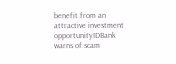benefit from an attractive investment opportunityIDBank warns of scam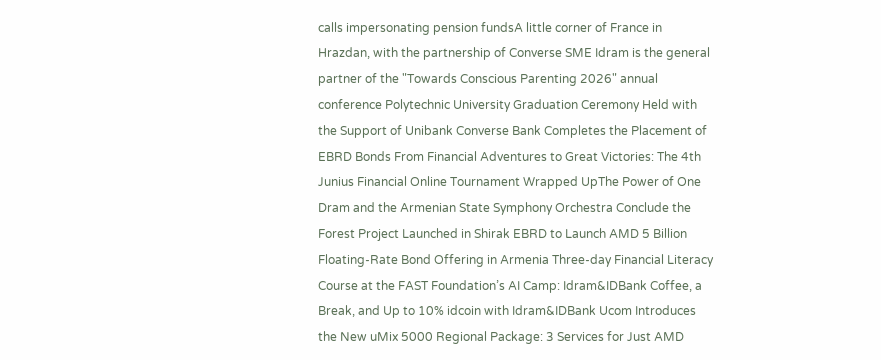calls impersonating pension fundsA little corner of France in Hrazdan, with the partnership of Converse SME Idram is the general partner of the "Towards Conscious Parenting 2026" annual conference Polytechnic University Graduation Ceremony Held with the Support of Unibank Converse Bank Completes the Placement of EBRD Bonds From Financial Adventures to Great Victories: The 4th Junius Financial Online Tournament Wrapped UpThe Power of One Dram and the Armenian State Symphony Orchestra Conclude the Forest Project Launched in Shirak EBRD to Launch AMD 5 Billion Floating-Rate Bond Offering in Armenia Three-day Financial Literacy Course at the FAST Foundation’s AI Camp: Idram&IDBank Coffee, a Break, and Up to 10% idcoin with Idram&IDBank Ucom Introduces the New uMix 5000 Regional Package: 3 Services for Just AMD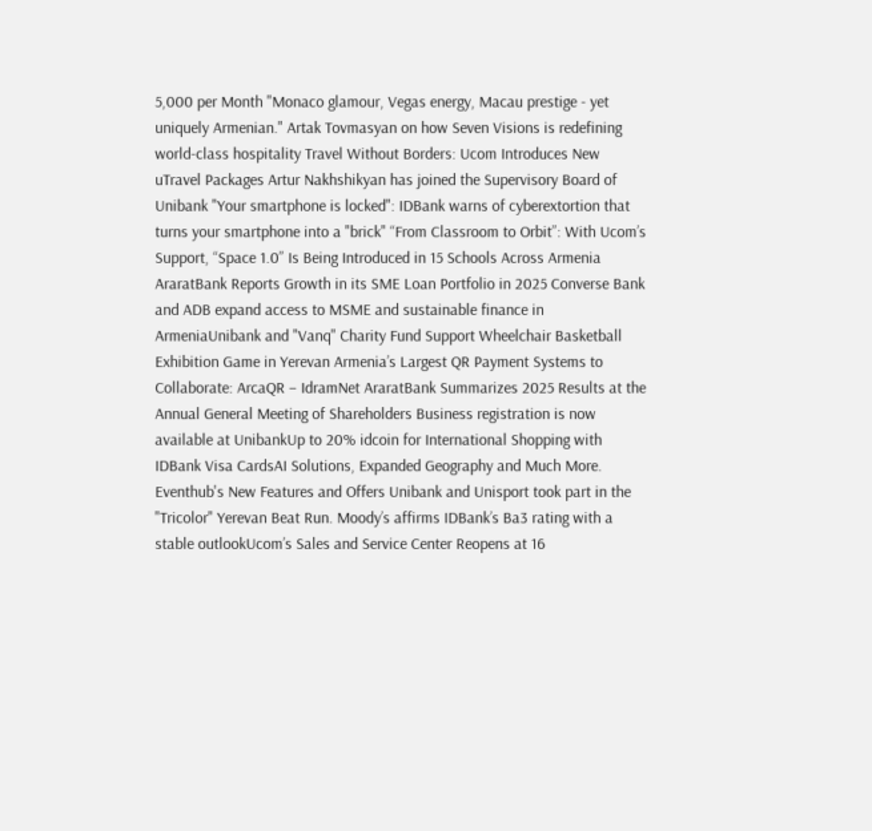5,000 per Month "Monaco glamour, Vegas energy, Macau prestige - yet uniquely Armenian." Artak Tovmasyan on how Seven Visions is redefining world-class hospitality Travel Without Borders: Ucom Introduces New uTravel Packages Artur Nakhshikyan has joined the Supervisory Board of Unibank "Your smartphone is locked": IDBank warns of cyberextortion that turns your smartphone into a "brick" “From Classroom to Orbit”: With Ucom’s Support, “Space 1.0” Is Being Introduced in 15 Schools Across Armenia AraratBank Reports Growth in its SME Loan Portfolio in 2025 Converse Bank and ADB expand access to MSME and sustainable finance in ArmeniaUnibank and "Vanq" Charity Fund Support Wheelchair Basketball Exhibition Game in Yerevan Armenia’s Largest QR Payment Systems to Collaborate: ArcaQR – IdramNet AraratBank Summarizes 2025 Results at the Annual General Meeting of Shareholders Business registration is now available at UnibankUp to 20% idcoin for International Shopping with IDBank Visa CardsAI Solutions, Expanded Geography and Much More. Eventhub's New Features and Offers Unibank and Unisport took part in the "Tricolor" Yerevan Beat Run. Moody’s affirms IDBank’s Ba3 rating with a stable outlookUcom’s Sales and Service Center Reopens at 16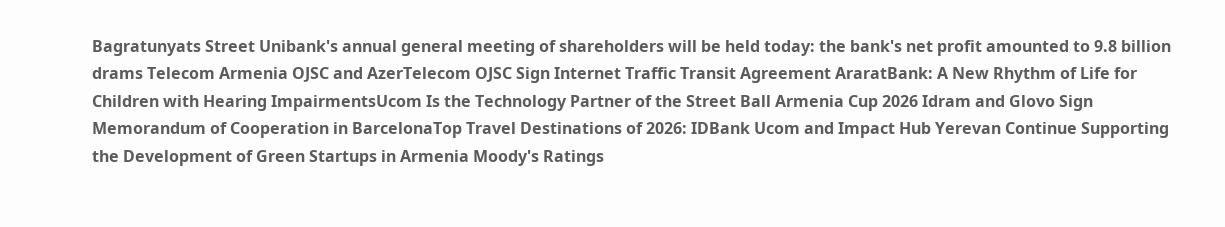Bagratunyats Street Unibank's annual general meeting of shareholders will be held today: the bank's net profit amounted to 9.8 billion drams Telecom Armenia OJSC and AzerTelecom OJSC Sign Internet Traffic Transit Agreement AraratBank: A New Rhythm of Life for Children with Hearing ImpairmentsUcom Is the Technology Partner of the Street Ball Armenia Cup 2026 Idram and Glovo Sign Memorandum of Cooperation in BarcelonaTop Travel Destinations of 2026: IDBank Ucom and Impact Hub Yerevan Continue Supporting the Development of Green Startups in Armenia Moody's Ratings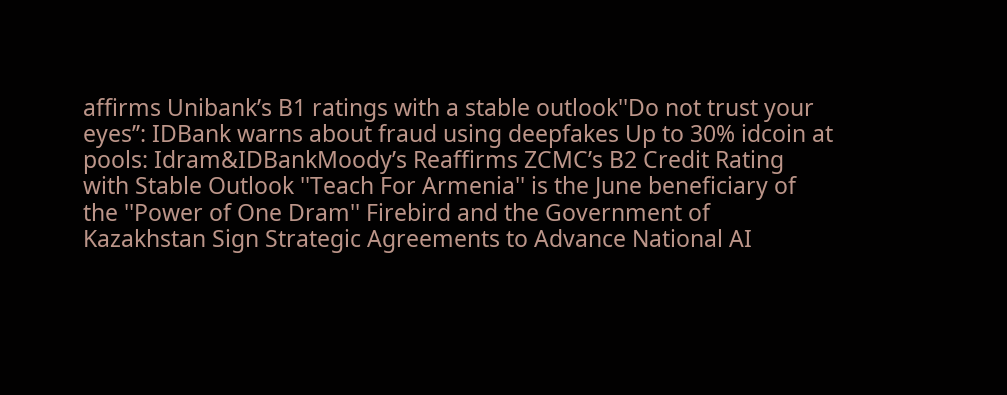affirms Unibank’s B1 ratings with a stable outlook''Do not trust your eyes’’: IDBank warns about fraud using deepfakes Up to 30% idcoin at pools: Idram&IDBankMoody’s Reaffirms ZCMC’s B2 Credit Rating with Stable Outlook ''Teach For Armenia'' is the June beneficiary of the ''Power of One Dram'' Firebird and the Government of Kazakhstan Sign Strategic Agreements to Advance National AI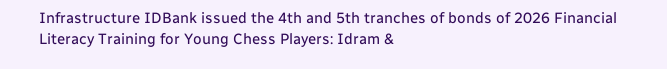Infrastructure IDBank issued the 4th and 5th tranches of bonds of 2026 Financial Literacy Training for Young Chess Players: Idram &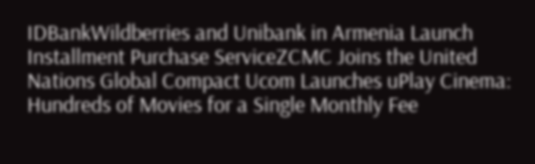IDBankWildberries and Unibank in Armenia Launch Installment Purchase ServiceZCMC Joins the United Nations Global Compact Ucom Launches uPlay Cinema: Hundreds of Movies for a Single Monthly Fee